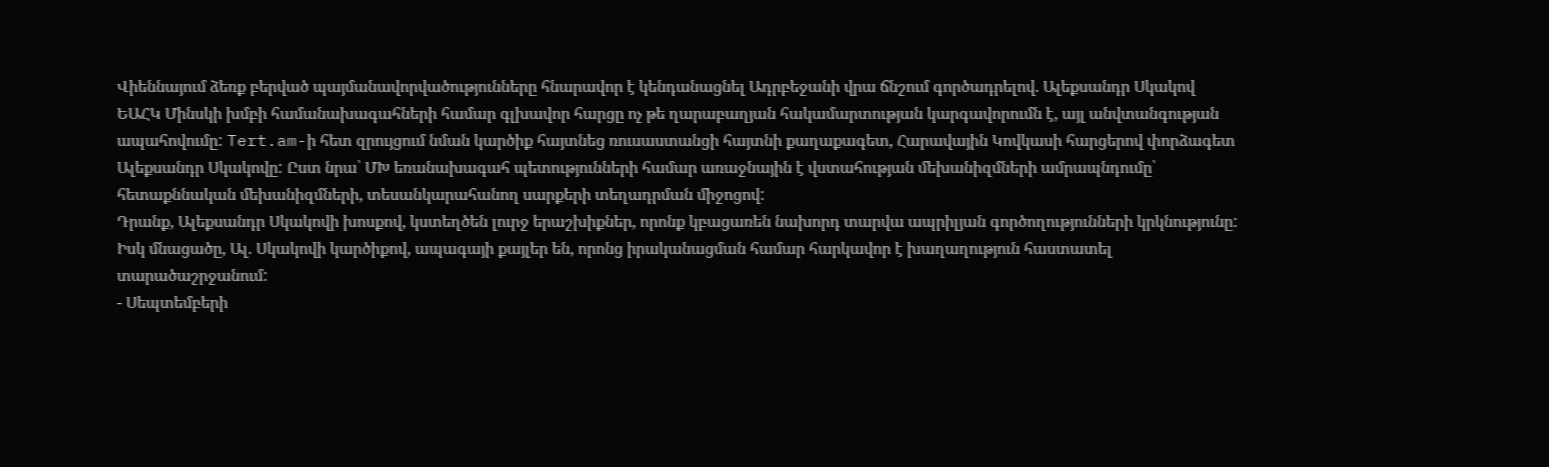Վիեննայում ձեռք բերված պայմանավորվածությունները հնարավոր է կենդանացնել Ադրբեջանի վրա ճնշում գործադրելով. Ալեքսանդր Սկակով
ԵԱՀԿ Մինսկի խմբի համանախագահների համար գլխավոր հարցը ոչ թե ղարաբաղյան հակամարտության կարգավորումն է, այլ անվտանգության ապահովումը: Tert.am-ի հետ զրույցում նման կարծիք հայտնեց ռուսաստանցի հայտնի քաղաքագետ, Հարավային Կովկասի հարցերով փորձագետ Ալեքսանդր Սկակովը: Ըստ նրա՝ ՄԽ եռանախագահ պետությունների համար առաջնային է վստահության մեխանիզմների ամրապնդումը՝ հետաքննական մեխանիզմների, տեսանկարահանող սարքերի տեղադրման միջոցով:
Դրանք, Ալեքսանդր Սկակովի խոսքով, կստեղծեն լուրջ երաշխիքներ, որոնք կբացառեն նախորդ տարվա ապրիլյան գործողությունների կրկնությունը: Իսկ մնացածը, Ալ. Սկակովի կարծիքով, ապագայի քայլեր են, որոնց իրականացման համար հարկավոր է խաղաղություն հաստատել տարածաշրջանում:
- Սեպտեմբերի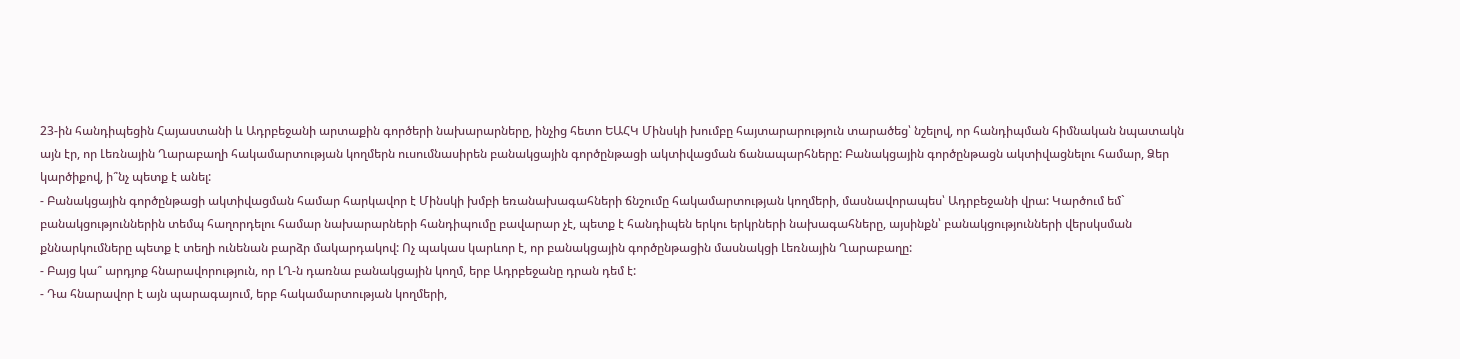23-ին հանդիպեցին Հայաստանի և Ադրբեջանի արտաքին գործերի նախարարները, ինչից հետո ԵԱՀԿ Մինսկի խումբը հայտարարություն տարածեց՝ նշելով, որ հանդիպման հիմնական նպատակն այն էր, որ Լեռնային Ղարաբաղի հակամարտության կողմերն ուսումնասիրեն բանակցային գործընթացի ակտիվացման ճանապարհները: Բանակցային գործընթացն ակտիվացնելու համար, Ձեր կարծիքով, ի՞նչ պետք է անել:
- Բանակցային գործընթացի ակտիվացման համար հարկավոր է Մինսկի խմբի եռանախագահների ճնշումը հակամարտության կողմերի, մասնավորապես՝ Ադրբեջանի վրա: Կարծում եմ` բանակցություններին տեմպ հաղորդելու համար նախարարների հանդիպումը բավարար չէ, պետք է հանդիպեն երկու երկրների նախագահները, այսինքն՝ բանակցությունների վերսկսման քննարկումները պետք է տեղի ունենան բարձր մակարդակով: Ոչ պակաս կարևոր է, որ բանակցային գործընթացին մասնակցի Լեռնային Ղարաբաղը:
- Բայց կա՞ արդյոք հնարավորություն, որ ԼՂ-ն դառնա բանակցային կողմ, երբ Ադրբեջանը դրան դեմ է:
- Դա հնարավոր է այն պարագայում, երբ հակամարտության կողմերի,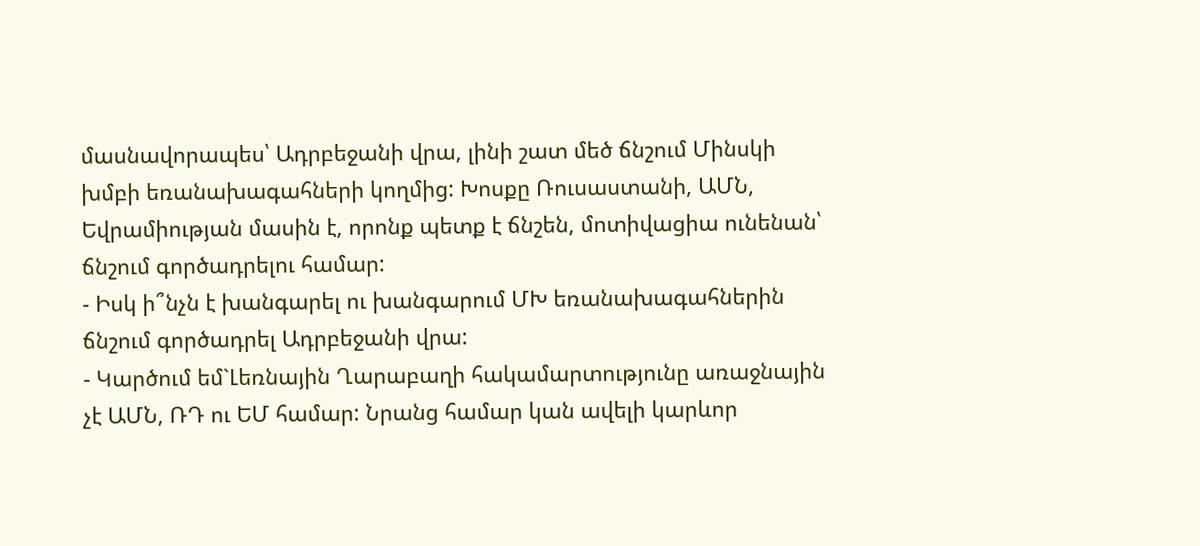մասնավորապես՝ Ադրբեջանի վրա, լինի շատ մեծ ճնշում Մինսկի խմբի եռանախագահների կողմից: Խոսքը Ռուսաստանի, ԱՄՆ, Եվրամիության մասին է, որոնք պետք է ճնշեն, մոտիվացիա ունենան՝ ճնշում գործադրելու համար:
- Իսկ ի՞նչն է խանգարել ու խանգարում ՄԽ եռանախագահներին ճնշում գործադրել Ադրբեջանի վրա:
- Կարծում եմ`Լեռնային Ղարաբաղի հակամարտությունը առաջնային չէ ԱՄՆ, ՌԴ ու ԵՄ համար: Նրանց համար կան ավելի կարևոր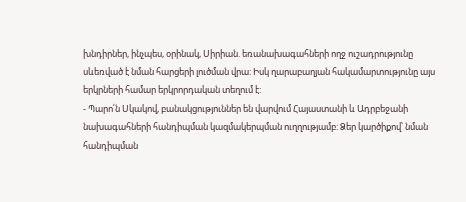խնդիրներ, ինչպես, օրինակ, Սիրիան. եռանախագահների ողջ ուշադրությունը սևեռված է նման հարցերի լուծման վրա: Իսկ ղարաբաղյան հակամարտությունը այս երկրների համար երկրորդական տեղում է:
- Պարո՛ն Սկակով, բանակցություններ են վարվում Հայաստանի և Ադրբեջանի նախագահների հանդիպման կազմակերպման ուղղությամբ: Ձեր կարծիքով՝ նման հանդիպման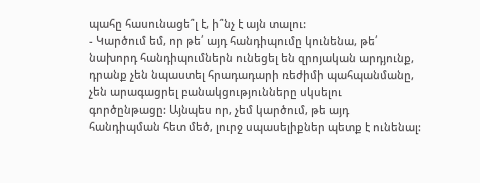պահը հասունացե՞լ է, ի՞նչ է այն տալու:
- Կարծում եմ, որ թե՛ այդ հանդիպումը կունենա, թե՛ նախորդ հանդիպումներն ունեցել են զրոյական արդյունք, դրանք չեն նպաստել հրադադարի ռեժիմի պահպանմանը, չեն արագացրել բանակցությունները սկսելու գործընթացը: Այնպես որ, չեմ կարծում, թե այդ հանդիպման հետ մեծ, լուրջ սպասելիքներ պետք է ունենալ: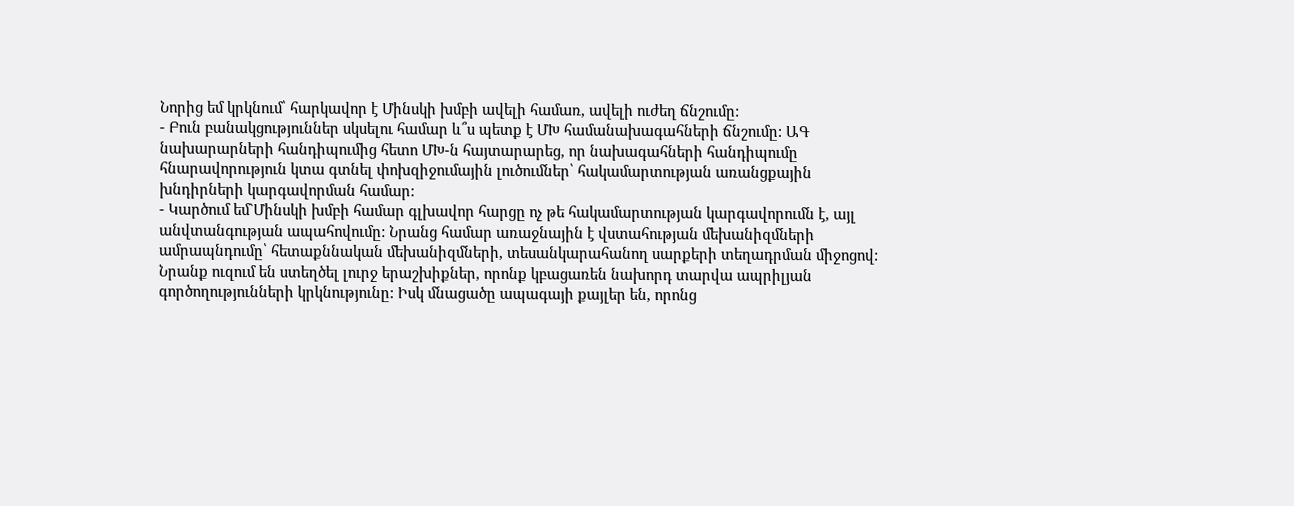Նորից եմ կրկնում՝ հարկավոր է Մինսկի խմբի ավելի համառ, ավելի ուժեղ ճնշումը:
- Բուն բանակցություններ սկսելու համար և՞ս պետք է ՄԽ համանախագահների ճնշումը: ԱԳ նախարարների հանդիպումից հետո ՄԽ-ն հայտարարեց, որ նախագահների հանդիպումը հնարավորություն կտա գտնել փոխզիջումային լուծումներ՝ հակամարտության առանցքային խնդիրների կարգավորման համար:
- Կարծում եմ`Մինսկի խմբի համար գլխավոր հարցը ոչ թե հակամարտության կարգավորումն է, այլ անվտանգության ապահովումը: Նրանց համար առաջնային է վստահության մեխանիզմների ամրապնդումը՝ հետաքննական մեխանիզմների, տեսանկարահանող սարքերի տեղադրման միջոցով: Նրանք ուզում են ստեղծել լուրջ երաշխիքներ, որոնք կբացառեն նախորդ տարվա ապրիլյան գործողությունների կրկնությունը: Իսկ մնացածը ապագայի քայլեր են, որոնց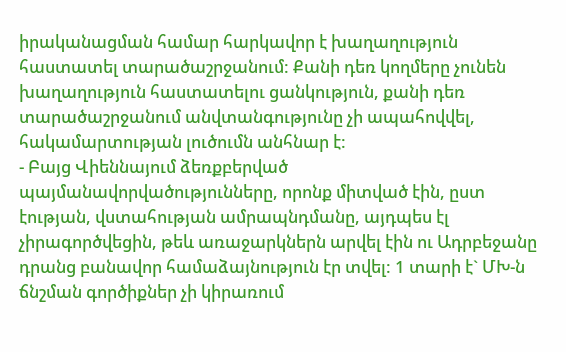իրականացման համար հարկավոր է խաղաղություն հաստատել տարածաշրջանում: Քանի դեռ կողմերը չունեն խաղաղություն հաստատելու ցանկություն, քանի դեռ տարածաշրջանում անվտանգությունը չի ապահովվել, հակամարտության լուծումն անհնար է:
- Բայց Վիեննայում ձեռքբերված պայմանավորվածությունները, որոնք միտված էին, ըստ էության, վստահության ամրապնդմանը, այդպես էլ չիրագործվեցին, թեև առաջարկներն արվել էին ու Ադրբեջանը դրանց բանավոր համաձայնություն էր տվել: 1 տարի է` ՄԽ-ն ճնշման գործիքներ չի կիրառում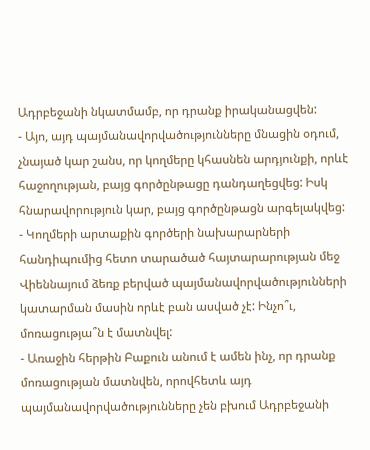Ադրբեջանի նկատմամբ, որ դրանք իրականացվեն:
- Այո, այդ պայմանավորվածությունները մնացին օդում, չնայած կար շանս, որ կողմերը կհասնեն արդյունքի, որևէ հաջողության, բայց գործընթացը դանդաղեցվեց: Իսկ հնարավորություն կար, բայց գործընթացն արգելակվեց:
- Կողմերի արտաքին գործերի նախարարների հանդիպումից հետո տարածած հայտարարության մեջ Վիեննայում ձեռք բերված պայմանավորվածությունների կատարման մասին որևէ բան ասված չէ: Ինչո՞ւ, մոռացությա՞ն է մատնվել:
- Առաջին հերթին Բաքուն անում է ամեն ինչ, որ դրանք մոռացության մատնվեն, որովհետև այդ պայմանավորվածությունները չեն բխում Ադրբեջանի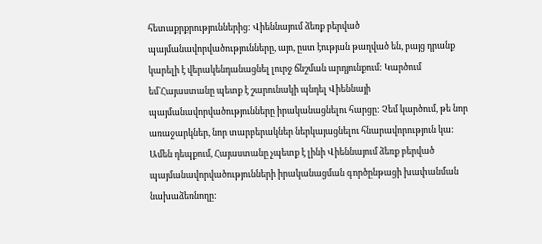հետաքրքրություններից: Վիեննայում ձեռք բերված պայմանավորվածությունները, այո, ըստ էության թաղված են, բայց դրանք կարելի է վերակենդանացնել լուրջ ճնշման արդյունքում: Կարծում եմ`Հայաստանը պետք է շարունակի պնդել Վիեննայի պայմանավորվածությունները իրականացնելու հարցը: Չեմ կարծում, թե նոր առաջարկներ, նոր տարբերակներ ներկայացնելու հնարավորություն կա: Ամեն դեպքում, Հայաստանը չպետք է լինի Վիեննայում ձեռք բերված պայմանավորվածությունների իրականացման գործընթացի խափանման նախաձեռնողը: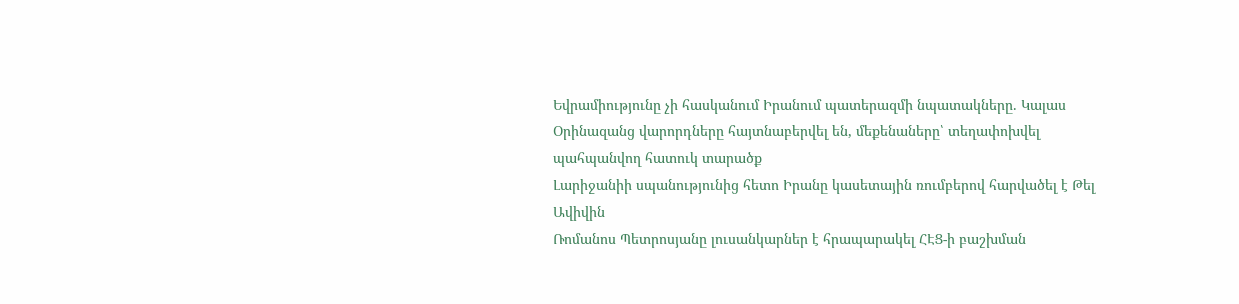Եվրամիությունը չի հասկանում Իրանում պատերազմի նպատակները. Կալաս
Օրինազանց վարորդները հայտնաբերվել են, մեքենաները՝ տեղափոխվել պահպանվող հատուկ տարածք
Լարիջանիի սպանությունից հետո Իրանը կասետային ռումբերով հարվածել է Թել Ավիվին
Ռոմանոս Պետրոսյանը լուսանկարներ է հրապարակել ՀԷՑ-ի բաշխման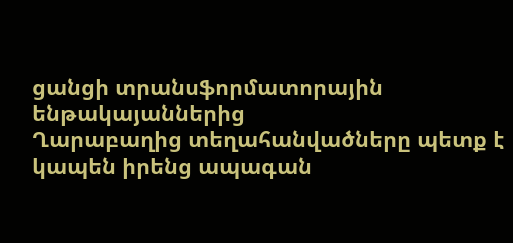ցանցի տրանսֆորմատորային ենթակայաններից
Ղարաբաղից տեղահանվածները պետք է կապեն իրենց ապագան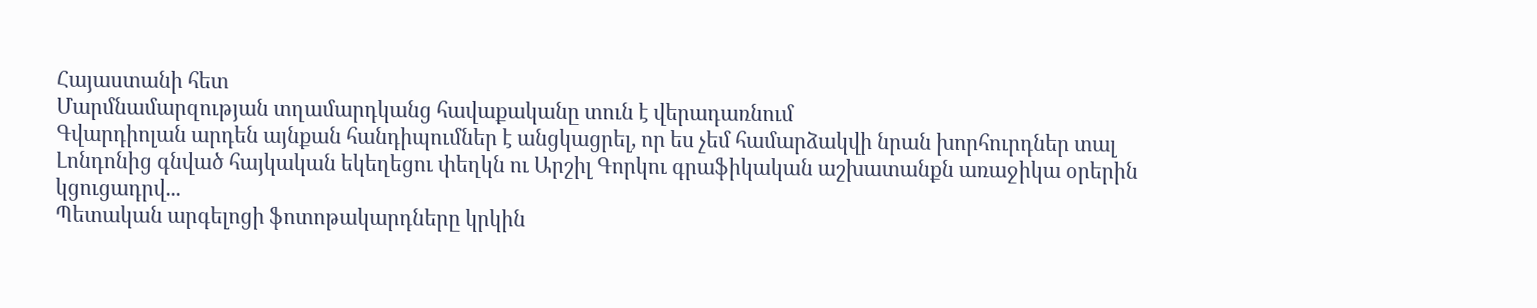Հայաստանի հետ
Մարմնամարզության տղամարդկանց հավաքականը տուն է վերադառնում
Գվարդիոլան արդեն այնքան հանդիպումներ է անցկացրել, որ ես չեմ համարձակվի նրան խորհուրդներ տալ
Լոնդոնից գնված հայկական եկեղեցու փեղկն ու Արշիլ Գորկու գրաֆիկական աշխատանքն առաջիկա օրերին կցուցադրվ...
Պետական արգելոցի ֆոտոթակարդները կրկին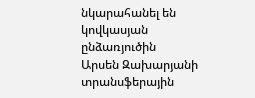նկարահանել են կովկասյան ընձառյուծին
Արսեն Զախարյանի տրանսֆերային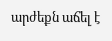արժեքն աճել է